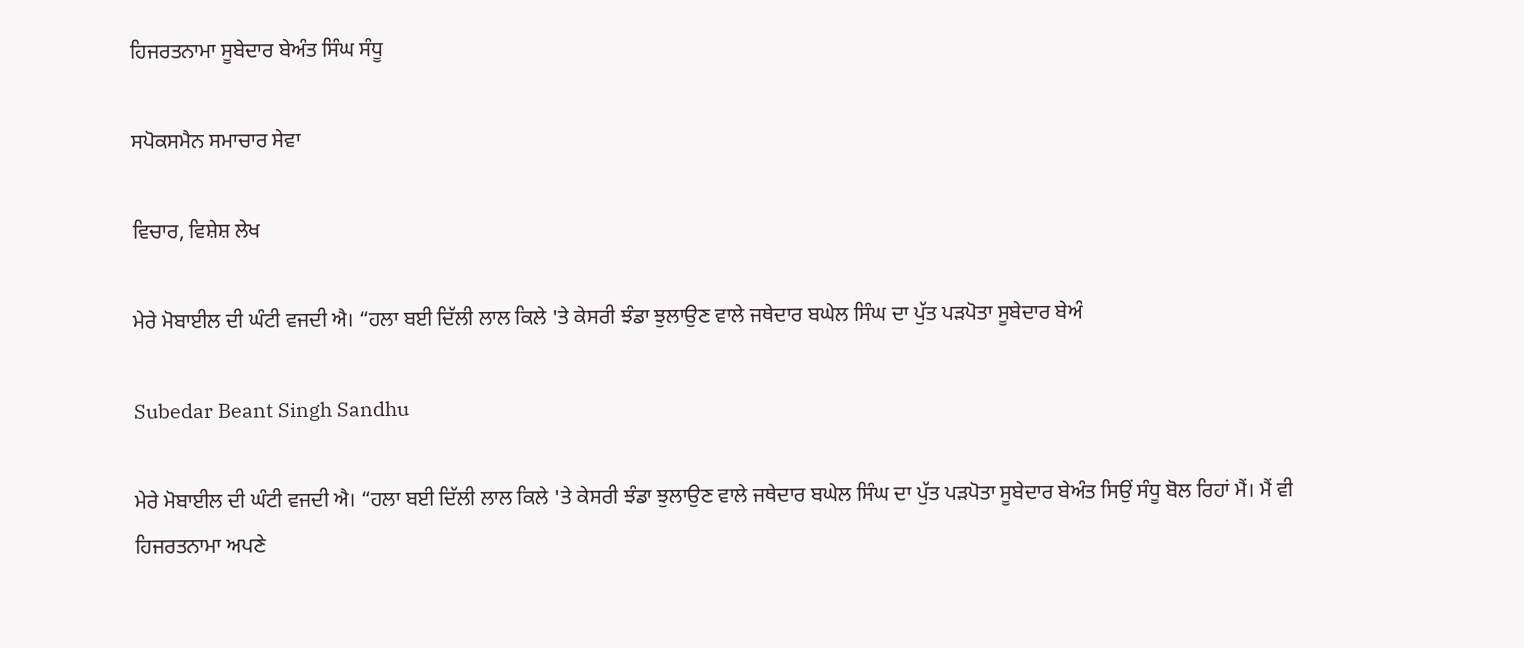ਹਿਜਰਤਨਾਮਾ ਸੂਬੇਦਾਰ ਬੇਅੰਤ ਸਿੰਘ ਸੰਧੂ

ਸਪੋਕਸਮੈਨ ਸਮਾਚਾਰ ਸੇਵਾ

ਵਿਚਾਰ, ਵਿਸ਼ੇਸ਼ ਲੇਖ

ਮੇਰੇ ਮੋਬਾਈਲ ਦੀ ਘੰਟੀ ਵਜਦੀ ਐ। “ਹਲਾ ਬਈ ਦਿੱਲੀ ਲਾਲ ਕਿਲੇ 'ਤੇ ਕੇਸਰੀ ਝੰਡਾ ਝੁਲਾਉਣ ਵਾਲੇ ਜਥੇਦਾਰ ਬਘੇਲ ਸਿੰਘ ਦਾ ਪੁੱਤ ਪੜਪੋਤਾ ਸੂਬੇਦਾਰ ਬੇਅੰ

Subedar Beant Singh Sandhu

ਮੇਰੇ ਮੋਬਾਈਲ ਦੀ ਘੰਟੀ ਵਜਦੀ ਐ। “ਹਲਾ ਬਈ ਦਿੱਲੀ ਲਾਲ ਕਿਲੇ 'ਤੇ ਕੇਸਰੀ ਝੰਡਾ ਝੁਲਾਉਣ ਵਾਲੇ ਜਥੇਦਾਰ ਬਘੇਲ ਸਿੰਘ ਦਾ ਪੁੱਤ ਪੜਪੋਤਾ ਸੂਬੇਦਾਰ ਬੇਅੰਤ ਸਿਉਂ ਸੰਧੂ ਬੋਲ ਰਿਹਾਂ ਮੈਂ। ਮੈਂ ਵੀ ਹਿਜਰਤਨਾਮਾ ਅਪਣੇ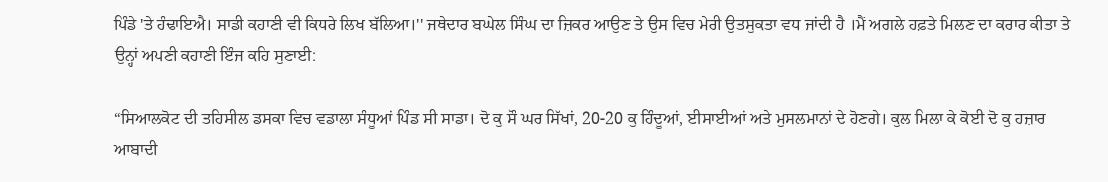ਪਿੰਡੇ 'ਤੇ ਹੰਢਾਇਐ। ਸਾਡੀ ਕਹਾਣੀ ਵੀ ਕਿਧਰੇ ਲਿਖ ਬੱਲਿਆ।'' ਜਥੇਦਾਰ ਬਘੇਲ ਸਿੰਘ ਦਾ ਜ਼ਿਕਰ ਆਉਣ ਤੇ ਉਸ ਵਿਚ ਮੇਰੀ ਉਤਸੁਕਤਾ ਵਧ ਜਾਂਦੀ ਹੈ ।ਮੈਂ ਅਗਲੇ ਹਫ਼ਤੇ ਮਿਲਣ ਦਾ ਕਰਾਰ ਕੀਤਾ ਤੇ ਉਨ੍ਹਾਂ ਅਪਣੀ ਕਹਾਣੀ ਇੰਜ ਕਹਿ ਸੁਣਾਈ:

“ਸਿਆਲਕੋਟ ਦੀ ਤਹਿਸੀਲ ਡਸਕਾ ਵਿਚ ਵਡਾਲਾ ਸੰਧੂਆਂ ਪਿੰਡ ਸੀ ਸਾਡਾ। ਦੋ ਕੁ ਸੌ ਘਰ ਸਿੱਖਾਂ, 20-20 ਕੁ ਹਿੰਦੂਆਂ, ਈਸਾਈਆਂ ਅਤੇ ਮੁਸਲਮਾਨਾਂ ਦੇ ਹੋਣਗੇ। ਕੁਲ ਮਿਲਾ ਕੇ ਕੋਈ ਦੋ ਕੁ ਹਜ਼ਾਰ ਆਬਾਦੀ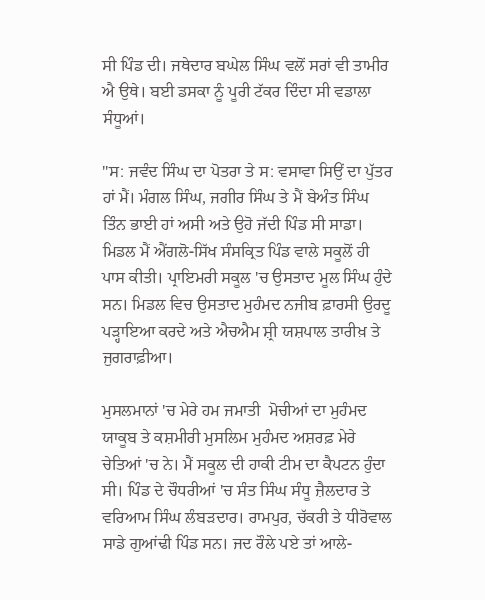ਸੀ ਪਿੰਡ ਦੀ। ਜਥੇਦਾਰ ਬਘੇਲ ਸਿੰਘ ਵਲੋਂ ਸਰਾਂ ਵੀ ਤਾਮੀਰ ਐ ਉਥੇ। ਬਈ ਡਸਕਾ ਨੂੰ ਪੂਰੀ ਟੱਕਰ ਦਿੰਦਾ ਸੀ ਵਡਾਲਾ ਸੰਧੂਆਂ।

''ਸ: ਜਵੰਦ ਸਿੰਘ ਦਾ ਪੋਤਰਾ ਤੇ ਸ: ਵਸਾਵਾ ਸਿਉਂ ਦਾ ਪੁੱਤਰ ਹਾਂ ਮੈਂ। ਮੰਗਲ ਸਿੰਘ, ਜਗੀਰ ਸਿੰਘ ਤੇ ਮੈਂ ਬੇਅੰਤ ਸਿੰਘ ਤਿੰਨ ਭਾਈ ਹਾਂ ਅਸੀ ਅਤੇ ਉਹੋ ਜੱਦੀ ਪਿੰਡ ਸੀ ਸਾਡਾ। ਮਿਡਲ ਮੈਂ ਐਂਗਲੋ-ਸਿੱਖ ਸੰਸਕ੍ਰਿਤ ਪਿੰਡ ਵਾਲੇ ਸਕੂਲੋਂ ਹੀ ਪਾਸ ਕੀਤੀ। ਪ੍ਰਾਇਮਰੀ ਸਕੂਲ 'ਚ ਉਸਤਾਦ ਮੂਲ ਸਿੰਘ ਹੁੰਦੇ ਸਨ। ਮਿਡਲ ਵਿਚ ਉਸਤਾਦ ਮੁਹੰਮਦ ਨਜੀਬ ਫ਼ਾਰਸੀ ਉਰਦੂ ਪੜ੍ਹਾਇਆ ਕਰਦੇ ਅਤੇ ਐਚਐਮ ਸ਼੍ਰੀ ਯਸ਼ਪਾਲ ਤਾਰੀਖ਼ ਤੇ ਜੁਗਰਾਫ਼ੀਆ।

ਮੁਸਲਮਾਨਾਂ 'ਚ ਮੇਰੇ ਹਮ ਜਮਾਤੀ  ਮੋਚੀਆਂ ਦਾ ਮੁਹੰਮਦ ਯਾਕੂਬ ਤੇ ਕਸ਼ਮੀਰੀ ਮੁਸਲਿਮ ਮੁਹੰਮਦ ਅਸ਼ਰਫ਼ ਮੇਰੇ ਚੇਤਿਆਂ 'ਚ ਨੇ। ਮੈਂ ਸਕੂਲ ਦੀ ਹਾਕੀ ਟੀਮ ਦਾ ਕੈਪਟਨ ਹੁੰਦਾ ਸੀ। ਪਿੰਡ ਦੇ ਚੌਧਰੀਆਂ 'ਚ ਸੰਤ ਸਿੰਘ ਸੰਧੂ ਜ਼ੈਲਦਾਰ ਤੇ ਵਰਿਆਮ ਸਿੰਘ ਲੰਬੜਦਾਰ। ਰਾਮਪੁਰ, ਚੱਕਰੀ ਤੇ ਧੀਰੋਵਾਲ ਸਾਡੇ ਗੁਆਂਢੀ ਪਿੰਡ ਸਨ। ਜਦ ਰੌਲੇ ਪਏ ਤਾਂ ਆਲੇ-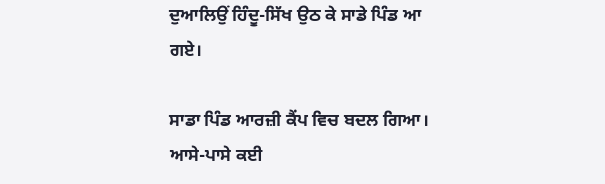ਦੁਆਲਿਉਂ ਹਿੰਦੂ-ਸਿੱਖ ਉਠ ਕੇ ਸਾਡੇ ਪਿੰਡ ਆ ਗਏ।

ਸਾਡਾ ਪਿੰਡ ਆਰਜ਼ੀ ਕੈਂਪ ਵਿਚ ਬਦਲ ਗਿਆ। ਆਸੇ-ਪਾਸੇ ਕਈ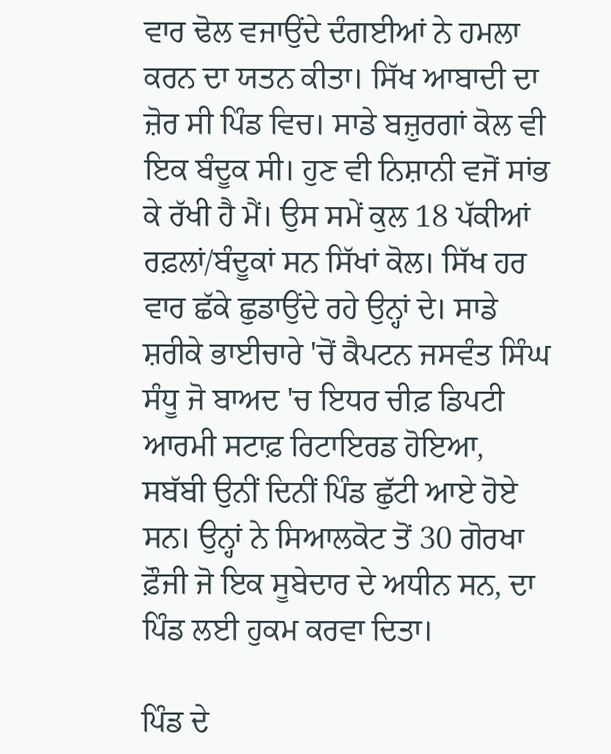ਵਾਰ ਢੋਲ ਵਜਾਉਂਦੇ ਦੰਗਈਆਂ ਨੇ ਹਮਲਾ ਕਰਨ ਦਾ ਯਤਨ ਕੀਤਾ। ਸਿੱਖ ਆਬਾਦੀ ਦਾ ਜ਼ੋਰ ਸੀ ਪਿੰਡ ਵਿਚ। ਸਾਡੇ ਬਜ਼ੁਰਗਾਂ ਕੋਲ ਵੀ ਇਕ ਬੰਦੂਕ ਸੀ। ਹੁਣ ਵੀ ਨਿਸ਼ਾਨੀ ਵਜੋਂ ਸਾਂਭ ਕੇ ਰੱਖੀ ਹੈ ਮੈਂ। ਉਸ ਸਮੇਂ ਕੁਲ 18 ਪੱਕੀਆਂ ਰਫ਼ਲਾਂ/ਬੰਦੂਕਾਂ ਸਨ ਸਿੱਖਾਂ ਕੋਲ। ਸਿੱਖ ਹਰ ਵਾਰ ਛੱਕੇ ਛੁਡਾਉਂਦੇ ਰਹੇ ਉਨ੍ਹਾਂ ਦੇ। ਸਾਡੇ ਸ਼ਰੀਕੇ ਭਾਈਚਾਰੇ 'ਚੋਂ ਕੈਪਟਨ ਜਸਵੰਤ ਸਿੰਘ ਸੰਧੂ ਜੋ ਬਾਅਦ 'ਚ ਇਧਰ ਚੀਫ਼ ਡਿਪਟੀ ਆਰਮੀ ਸਟਾਫ਼ ਰਿਟਾਇਰਡ ਹੋਇਆ, ਸਬੱਬੀ ਉਨੀਂ ਦਿਨੀਂ ਪਿੰਡ ਛੁੱਟੀ ਆਏ ਹੋਏ ਸਨ। ਉਨ੍ਹਾਂ ਨੇ ਸਿਆਲਕੋਟ ਤੋਂ 30 ਗੋਰਖਾ ਫ਼ੌਜੀ ਜੋ ਇਕ ਸੂਬੇਦਾਰ ਦੇ ਅਧੀਨ ਸਨ, ਦਾ ਪਿੰਡ ਲਈ ਹੁਕਮ ਕਰਵਾ ਦਿਤਾ।

ਪਿੰਡ ਦੇ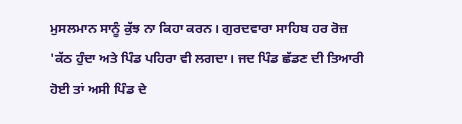ਮੁਸਲਮਾਨ ਸਾਨੂੰ ਕੁੱਝ ਨਾ ਕਿਹਾ ਕਰਨ। ਗੁਰਦਵਾਰਾ ਸਾਹਿਬ ਹਰ ਰੋਜ਼ 'ਕੱਠ ਹੁੰਦਾ ਅਤੇ ਪਿੰਡ ਪਹਿਰਾ ਵੀ ਲਗਦਾ। ਜਦ ਪਿੰਡ ਛੱਡਣ ਦੀ ਤਿਆਰੀ ਹੋਈ ਤਾਂ ਅਸੀ ਪਿੰਡ ਦੇ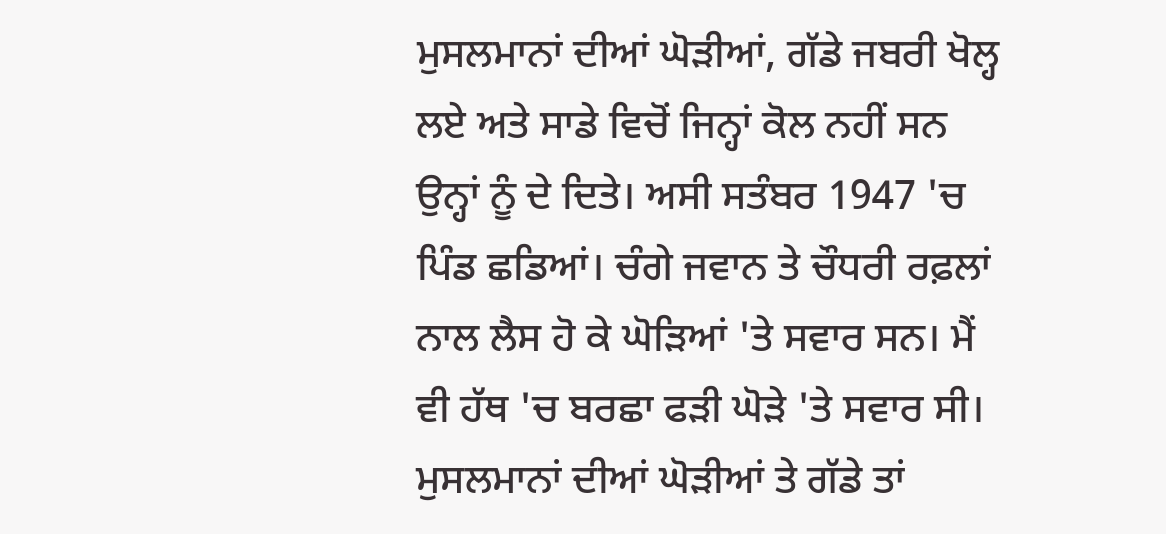ਮੁਸਲਮਾਨਾਂ ਦੀਆਂ ਘੋੜੀਆਂ, ਗੱਡੇ ਜਬਰੀ ਖੋਲ੍ਹ ਲਏ ਅਤੇ ਸਾਡੇ ਵਿਚੋਂ ਜਿਨ੍ਹਾਂ ਕੋਲ ਨਹੀਂ ਸਨ ਉਨ੍ਹਾਂ ਨੂੰ ਦੇ ਦਿਤੇ। ਅਸੀ ਸਤੰਬਰ 1947 'ਚ ਪਿੰਡ ਛਡਿਆਂ। ਚੰਗੇ ਜਵਾਨ ਤੇ ਚੌਧਰੀ ਰਫ਼ਲਾਂ ਨਾਲ ਲੈਸ ਹੋ ਕੇ ਘੋੜਿਆਂ 'ਤੇ ਸਵਾਰ ਸਨ। ਮੈਂ ਵੀ ਹੱਥ 'ਚ ਬਰਛਾ ਫੜੀ ਘੋੜੇ 'ਤੇ ਸਵਾਰ ਸੀ। ਮੁਸਲਮਾਨਾਂ ਦੀਆਂ ਘੋੜੀਆਂ ਤੇ ਗੱਡੇ ਤਾਂ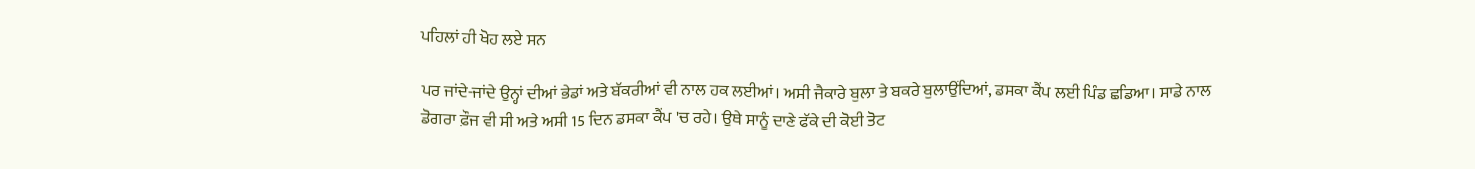ਪਹਿਲਾਂ ਹੀ ਖੋਹ ਲਏ ਸਨ

ਪਰ ਜਾਂਦੇ-ਜਾਂਦੇ ਉਨ੍ਹਾਂ ਦੀਆਂ ਭੇਡਾਂ ਅਤੇ ਬੱਕਰੀਆਂ ਵੀ ਨਾਲ ਹਕ ਲਈਆਂ। ਅਸੀ ਜੈਕਾਰੇ ਬੁਲਾ ਤੇ ਬਕਰੇ ਬੁਲਾਉਂਦਿਆਂ, ਡਸਕਾ ਕੈਂਪ ਲਈ ਪਿੰਡ ਛਡਿਆ। ਸਾਡੇ ਨਾਲ ਡੋਗਰਾ ਫ਼ੌਜ ਵੀ ਸੀ ਅਤੇ ਅਸੀ 15 ਦਿਨ ਡਸਕਾ ਕੈਂਪ 'ਚ ਰਹੇ। ਉਥੇ ਸਾਨੂੰ ਦਾਣੇ ਫੱਕੇ ਦੀ ਕੋਈ ਤੋਟ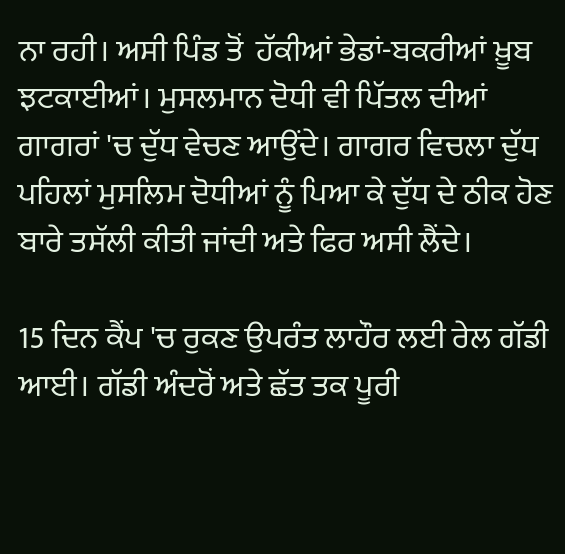ਨਾ ਰਹੀ। ਅਸੀ ਪਿੰਡ ਤੋਂ  ਹੱਕੀਆਂ ਭੇਡਾਂ-ਬਕਰੀਆਂ ਖ਼ੂਬ ਝਟਕਾਈਆਂ। ਮੁਸਲਮਾਨ ਦੋਧੀ ਵੀ ਪਿੱਤਲ ਦੀਆਂ ਗਾਗਰਾਂ 'ਚ ਦੁੱਧ ਵੇਚਣ ਆਉਂਦੇ। ਗਾਗਰ ਵਿਚਲਾ ਦੁੱਧ ਪਹਿਲਾਂ ਮੁਸਲਿਮ ਦੋਧੀਆਂ ਨੂੰ ਪਿਆ ਕੇ ਦੁੱਧ ਦੇ ਠੀਕ ਹੋਣ ਬਾਰੇ ਤਸੱਲੀ ਕੀਤੀ ਜਾਂਦੀ ਅਤੇ ਫਿਰ ਅਸੀ ਲੈਂਦੇ।

15 ਦਿਨ ਕੈਂਪ 'ਚ ਰੁਕਣ ਉਪਰੰਤ ਲਾਹੌਰ ਲਈ ਰੇਲ ਗੱਡੀ ਆਈ। ਗੱਡੀ ਅੰਦਰੋਂ ਅਤੇ ਛੱਤ ਤਕ ਪੂਰੀ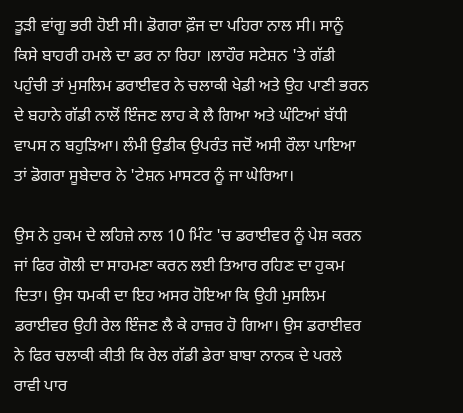ਤੂੜੀ ਵਾਂਗੂ ਭਰੀ ਹੋਈ ਸੀ। ਡੋਗਰਾ ਫ਼ੌਜ ਦਾ ਪਹਿਰਾ ਨਾਲ ਸੀ। ਸਾਨੂੰ ਕਿਸੇ ਬਾਹਰੀ ਹਮਲੇ ਦਾ ਡਰ ਨਾ ਰਿਹਾ ।ਲਾਹੌਰ ਸਟੇਸ਼ਨ 'ਤੇ ਗੱਡੀ ਪਹੁੰਚੀ ਤਾਂ ਮੁਸਲਿਮ ਡਰਾਈਵਰ ਨੇ ਚਲਾਕੀ ਖੇਡੀ ਅਤੇ ਉਹ ਪਾਣੀ ਭਰਨ ਦੇ ਬਹਾਨੇ ਗੱਡੀ ਨਾਲੋਂ ਇੰਜਣ ਲਾਹ ਕੇ ਲੈ ਗਿਆ ਅਤੇ ਘੰਟਿਆਂ ਬੱਧੀ ਵਾਪਸ ਨ ਬਹੁੜਿਆ। ਲੰਮੀ ਉਡੀਕ ਉਪਰੰਤ ਜਦੋਂ ਅਸੀ ਰੌਲਾ ਪਾਇਆ ਤਾਂ ਡੋਗਰਾ ਸੂਬੇਦਾਰ ਨੇ 'ਟੇਸ਼ਨ ਮਾਸਟਰ ਨੂੰ ਜਾ ਘੇਰਿਆ।

ਉਸ ਨੇ ਹੁਕਮ ਦੇ ਲਹਿਜ਼ੇ ਨਾਲ 10 ਮਿੰਟ 'ਚ ਡਰਾਈਵਰ ਨੂੰ ਪੇਸ਼ ਕਰਨ ਜਾਂ ਫਿਰ ਗੋਲੀ ਦਾ ਸਾਹਮਣਾ ਕਰਨ ਲਈ ਤਿਆਰ ਰਹਿਣ ਦਾ ਹੁਕਮ ਦਿਤਾ। ਉਸ ਧਮਕੀ ਦਾ ਇਹ ਅਸਰ ਹੋਇਆ ਕਿ ਉਹੀ ਮੁਸਲਿਮ ਡਰਾਈਵਰ ਉਹੀ ਰੇਲ ਇੰਜਣ ਲੈ ਕੇ ਹਾਜ਼ਰ ਹੋ ਗਿਆ। ਉਸ ਡਰਾਈਵਰ ਨੇ ਫਿਰ ਚਲਾਕੀ ਕੀਤੀ ਕਿ ਰੇਲ ਗੱਡੀ ਡੇਰਾ ਬਾਬਾ ਨਾਨਕ ਦੇ ਪਰਲੇ ਰਾਵੀ ਪਾਰ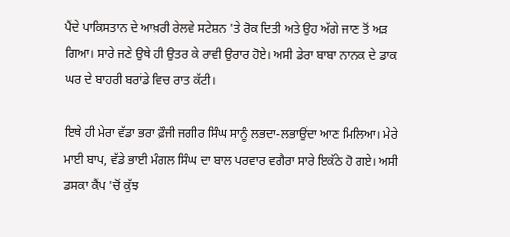ਪੈਂਦੇ ਪਾਕਿਸਤਾਨ ਦੇ ਆਖ਼ਰੀ ਰੇਲਵੇ ਸਟੇਸ਼ਨ 'ਤੇ ਰੋਕ ਦਿਤੀ ਅਤੇ ਉਹ ਅੱਗੇ ਜਾਣ ਤੋਂ ਅੜ ਗਿਆ। ਸਾਰੇ ਜਣੇ ਉਥੇ ਹੀ ਉਤਰ ਕੇ ਰਾਵੀ ਉਰਾਰ ਹੋਏ। ਅਸੀ ਡੇਰਾ ਬਾਬਾ ਨਾਨਕ ਦੇ ਡਾਕ ਘਰ ਦੇ ਬਾਹਰੀ ਬਰਾਂਡੇ ਵਿਚ ਰਾਤ ਕੱਟੀ।

ਇਥੇ ਹੀ ਮੇਰਾ ਵੱਡਾ ਭਰਾ ਫ਼ੌਜੀ ਜਗੀਰ ਸਿੰਘ ਸਾਨੂੰ ਲਭਦਾ-ਲਭਾਉਂਦਾ ਆਣ ਮਿਲਿਆ। ਮੇਰੇ ਮਾਈ ਬਾਪ, ਵੱਡੇ ਭਾਈ ਮੰਗਲ ਸਿੰਘ ਦਾ ਬਾਲ ਪਰਵਾਰ ਵਗੈਰਾ ਸਾਰੇ ਇਕੱਠੇ ਹੋ ਗਏ। ਅਸੀ ਡਸਕਾ ਕੈਂਪ 'ਚੋਂ ਕੁੱਝ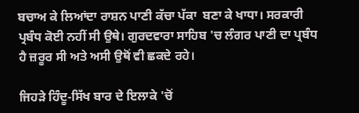ਬਚਾਅ ਕੇ ਲਿਆਂਦਾ ਰਾਸ਼ਨ ਪਾਣੀ ਕੱਚਾ ਪੱਕਾ  ਬਣਾ ਕੇ ਖਾਧਾ। ਸਰਕਾਰੀ ਪ੍ਰਬੰਧ ਕੋਈ ਨਹੀਂ ਸੀ ਉਥੇ। ਗੁਰਦਵਾਰਾ ਸਾਹਿਬ 'ਚ ਲੰਗਰ ਪਾਣੀ ਦਾ ਪ੍ਰਬੰਧ ਹੈ ਜ਼ਰੂਰ ਸੀ ਅਤੇ ਅਸੀ ਉਥੋਂ ਵੀ ਛਕਦੇ ਰਹੇ।

ਜਿਹੜੇ ਹਿੰਦੂ-ਸਿੱਖ ਬਾਰ ਦੇ ਇਲਾਕੇ 'ਚੋਂ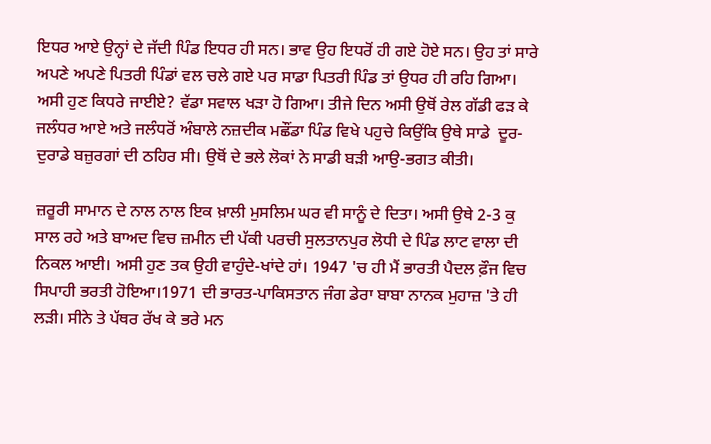ਇਧਰ ਆਏ ਉਨ੍ਹਾਂ ਦੇ ਜੱਦੀ ਪਿੰਡ ਇਧਰ ਹੀ ਸਨ। ਭਾਵ ਉਹ ਇਧਰੋਂ ਹੀ ਗਏ ਹੋਏ ਸਨ। ਉਹ ਤਾਂ ਸਾਰੇ ਅਪਣੇ ਅਪਣੇ ਪਿਤਰੀ ਪਿੰਡਾਂ ਵਲ ਚਲੇ ਗਏ ਪਰ ਸਾਡਾ ਪਿਤਰੀ ਪਿੰਡ ਤਾਂ ਉਧਰ ਹੀ ਰਹਿ ਗਿਆ। ਅਸੀ ਹੁਣ ਕਿਧਰੇ ਜਾਈਏ? ਵੱਡਾ ਸਵਾਲ ਖੜਾ ਹੋ ਗਿਆ। ਤੀਜੇ ਦਿਨ ਅਸੀ ਉਥੋਂ ਰੇਲ ਗੱਡੀ ਫੜ ਕੇ ਜਲੰਧਰ ਆਏ ਅਤੇ ਜਲੰਧਰੋਂ ਅੰਬਾਲੇ ਨਜ਼ਦੀਕ ਮਛੌਂਡਾ ਪਿੰਡ ਵਿਖੇ ਪਹੁਚੇ ਕਿਉਂਕਿ ਉਥੇ ਸਾਡੇ  ਦੂਰ-ਦੁਰਾਡੇ ਬਜ਼ੁਰਗਾਂ ਦੀ ਠਹਿਰ ਸੀ। ਉਥੋਂ ਦੇ ਭਲੇ ਲੋਕਾਂ ਨੇ ਸਾਡੀ ਬੜੀ ਆਉ-ਭਗਤ ਕੀਤੀ।

ਜ਼ਰੂਰੀ ਸਾਮਾਨ ਦੇ ਨਾਲ ਨਾਲ ਇਕ ਖ਼ਾਲੀ ਮੁਸਲਿਮ ਘਰ ਵੀ ਸਾਨੂੰ ਦੇ ਦਿਤਾ। ਅਸੀ ਉਥੇ 2-3 ਕੁ ਸਾਲ ਰਹੇ ਅਤੇ ਬਾਅਦ ਵਿਚ ਜ਼ਮੀਨ ਦੀ ਪੱਕੀ ਪਰਚੀ ਸੁਲਤਾਨਪੁਰ ਲੋਧੀ ਦੇ ਪਿੰਡ ਲਾਟ ਵਾਲਾ ਦੀ ਨਿਕਲ ਆਈ। ਅਸੀ ਹੁਣ ਤਕ ਉਹੀ ਵਾਹੁੰਦੇ-ਖਾਂਦੇ ਹਾਂ। 1947 'ਚ ਹੀ ਮੈਂ ਭਾਰਤੀ ਪੈਦਲ ਫ਼ੌਜ ਵਿਚ ਸਿਪਾਹੀ ਭਰਤੀ ਹੋਇਆ।1971 ਦੀ ਭਾਰਤ-ਪਾਕਿਸਤਾਨ ਜੰਗ ਡੇਰਾ ਬਾਬਾ ਨਾਨਕ ਮੁਹਾਜ਼ 'ਤੇ ਹੀ ਲੜੀ। ਸੀਨੇ ਤੇ ਪੱਥਰ ਰੱਖ ਕੇ ਭਰੇ ਮਨ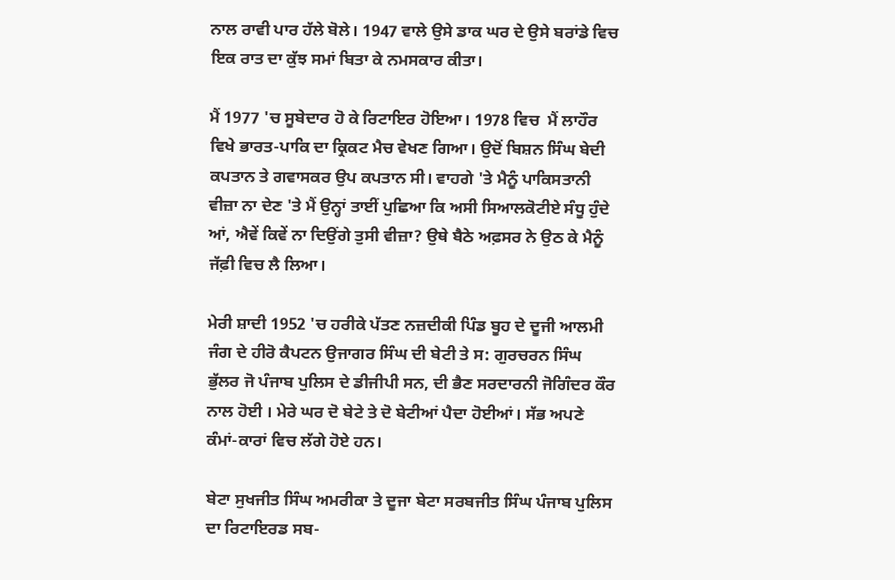ਨਾਲ ਰਾਵੀ ਪਾਰ ਹੱਲੇ ਬੋਲੇ। 1947 ਵਾਲੇ ਉਸੇ ਡਾਕ ਘਰ ਦੇ ਉਸੇ ਬਰਾਂਡੇ ਵਿਚ ਇਕ ਰਾਤ ਦਾ ਕੁੱਝ ਸਮਾਂ ਬਿਤਾ ਕੇ ਨਮਸਕਾਰ ਕੀਤਾ।

ਮੈਂ 1977 'ਚ ਸੂਬੇਦਾਰ ਹੋ ਕੇ ਰਿਟਾਇਰ ਹੋਇਆ। 1978 ਵਿਚ  ਮੈਂ ਲਾਹੌਰ ਵਿਖੇ ਭਾਰਤ-ਪਾਕਿ ਦਾ ਕ੍ਰਿਕਟ ਮੈਚ ਵੇਖਣ ਗਿਆ। ਉਦੋਂ ਬਿਸ਼ਨ ਸਿੰਘ ਬੇਦੀ ਕਪਤਾਨ ਤੇ ਗਵਾਸਕਰ ਉਪ ਕਪਤਾਨ ਸੀ। ਵਾਹਗੇ 'ਤੇ ਮੈਨੂੰ ਪਾਕਿਸਤਾਨੀ ਵੀਜ਼ਾ ਨਾ ਦੇਣ 'ਤੇ ਮੈਂ ਉਨ੍ਹਾਂ ਤਾਈਂ ਪੁਛਿਆ ਕਿ ਅਸੀ ਸਿਆਲਕੋਟੀਏ ਸੰਧੂ ਹੁੰਦੇ ਆਂ, ਐਵੇਂ ਕਿਵੇਂ ਨਾ ਦਿਉਂਗੇ ਤੁਸੀ ਵੀਜ਼ਾ? ਉਥੇ ਬੈਠੇ ਅਫ਼ਸਰ ਨੇ ਉਠ ਕੇ ਮੈਨੂੰ ਜੱਫ਼ੀ ਵਿਚ ਲੈ ਲਿਆ।

ਮੇਰੀ ਸ਼ਾਦੀ 1952 'ਚ ਹਰੀਕੇ ਪੱਤਣ ਨਜ਼ਦੀਕੀ ਪਿੰਡ ਬੂਹ ਦੇ ਦੂਜੀ ਆਲਮੀ ਜੰਗ ਦੇ ਹੀਰੋ ਕੈਪਟਨ ਉਜਾਗਰ ਸਿੰਘ ਦੀ ਬੇਟੀ ਤੇ ਸ: ਗੁਰਚਰਨ ਸਿੰਘ ਭੁੱਲਰ ਜੋ ਪੰਜਾਬ ਪੁਲਿਸ ਦੇ ਡੀਜੀਪੀ ਸਨ, ਦੀ ਭੈਣ ਸਰਦਾਰਨੀ ਜੋਗਿੰਦਰ ਕੌਰ ਨਾਲ ਹੋਈ । ਮੇਰੇ ਘਰ ਦੋ ਬੇਟੇ ਤੇ ਦੋ ਬੇਟੀਆਂ ਪੈਦਾ ਹੋਈਆਂ। ਸੱਭ ਅਪਣੇ ਕੰਮਾਂ-ਕਾਰਾਂ ਵਿਚ ਲੱਗੇ ਹੋਏ ਹਨ।

ਬੇਟਾ ਸੁਖਜੀਤ ਸਿੰਘ ਅਮਰੀਕਾ ਤੇ ਦੂਜਾ ਬੇਟਾ ਸਰਬਜੀਤ ਸਿੰਘ ਪੰਜਾਬ ਪੁਲਿਸ ਦਾ ਰਿਟਾਇਰਡ ਸਬ-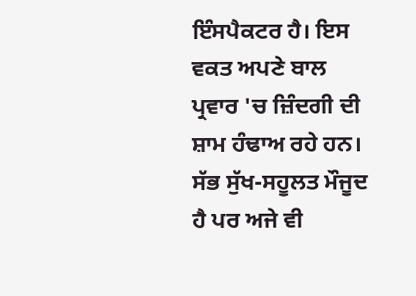ਇੰਸਪੈਕਟਰ ਹੈ। ਇਸ ਵਕਤ ਅਪਣੇ ਬਾਲ ਪ੍ਰਵਾਰ 'ਚ ਜ਼ਿੰਦਗੀ ਦੀ ਸ਼ਾਮ ਹੰਢਾਅ ਰਹੇ ਹਨ। ਸੱਭ ਸੁੱਖ-ਸਹੂਲਤ ਮੌਜੂਦ ਹੈ ਪਰ ਅਜੇ ਵੀ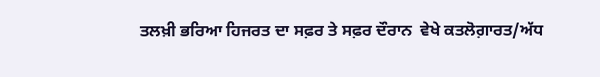ਤਲਖ਼ੀ ਭਰਿਆ ਹਿਜਰਤ ਦਾ ਸਫ਼ਰ ਤੇ ਸਫ਼ਰ ਦੌਰਾਨ  ਵੇਖੇ ਕਤਲੋਗ਼ਾਰਤ/ਅੱਧ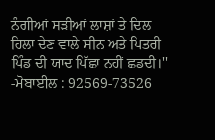ਨੰਗੀਆਂ ਸੜੀਆਂ ਲਾਸ਼ਾਂ ਤੇ ਦਿਲ ਹਿਲਾ ਦੇਣ ਵਾਲੇ ਸੀਨ ਅਤੇ ਪਿਤਰੀ ਪਿੰਡ ਦੀ ਯਾਦ ਪਿੱਛਾ ਨਹੀਂ ਛਡਦੀ।''
-ਮੋਬਾਈਲ : 92569-73526